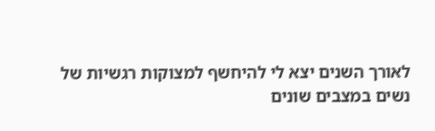לאורך השנים יצא לי להיחשף למצוקות רגשיות של נשים במצבים שונים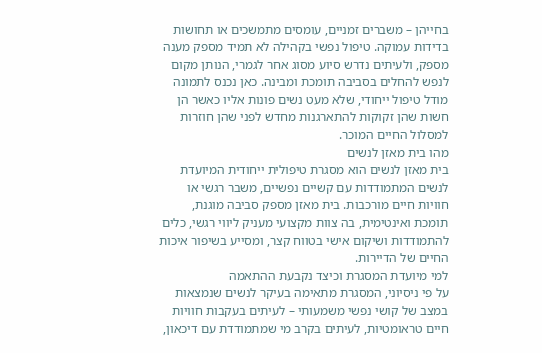בחייהן – משברים זמניים, עומסים מתמשכים או תחושות בדידות עמוקה. טיפול נפשי בקהילה לא תמיד מספק מענה מספק, ולעיתים נדרש סיוע מסוג אחר לגמרי, הנותן מקום לנפש להחלים בסביבה תומכת ומבינה. כאן נכנס לתמונה מודל טיפול ייחודי, שלא מעט נשים פונות אליו כאשר הן חשות שהן זקוקות להתארגנות מחדש לפני שהן חוזרות למסלול החיים המוכר.
מהו בית מאזן לנשים
בית מאזן לנשים הוא מסגרת טיפולית ייחודית המיועדת לנשים המתמודדות עם קשיים נפשיים, משבר רגשי או חוויות חיים מורכבות. בית מאזן מספק סביבה מוגנת, תומכת ואינטימית, בה צוות מקצועי מעניק ליווי רגשי, כלים להתמודדות ושיקום אישי בטווח קצר, ומסייע בשיפור איכות החיים של הדיירות.
למי מיועדת המסגרת וכיצד נקבעת ההתאמה
על פי ניסיוני, המסגרת מתאימה בעיקר לנשים שנמצאות במצב של קושי נפשי משמעותי – לעיתים בעקבות חוויות חיים טראומטיות, לעיתים בקרב מי שמתמודדת עם דיכאון,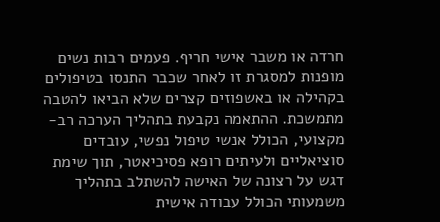חרדה או משבר אישי חריף. פעמים רבות נשים מופנות למסגרת זו לאחר שכבר התנסו בטיפולים בקהילה או באשפוזים קצרים שלא הביאו להטבה מתמשכת. ההתאמה נקבעת בתהליך הערכה רב-מקצועי, הכולל אנשי טיפול נפשי, עובדים סוציאליים ולעיתים רופא פסיכיאטר, תוך שימת דגש על רצונה של האישה להשתלב בתהליך משמעותי הכולל עבודה אישית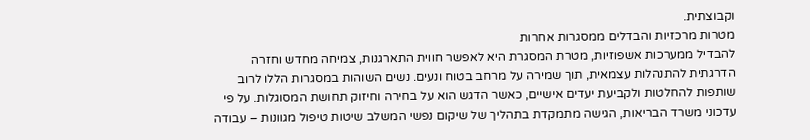וקבוצתית.
מטרות מרכזיות והבדלים ממסגרות אחרות
להבדיל ממערכות אשפוזיות, מטרת המסגרת היא לאפשר חווית התארגנות, צמיחה מחדש וחזרה הדרגתית להתנהלות עצמאית, תוך שמירה על מרחב בטוח ונעים. נשים השוהות במסגרות הללו לרוב שותפות להחלטות ולקביעת יעדים אישיים, כאשר הדגש הוא על בחירה וחיזוק תחושת המסוגלות. על פי עדכוני משרד הבריאות, הגישה מתמקדת בתהליך של שיקום נפשי המשלב שיטות טיפול מגוונות – עבודה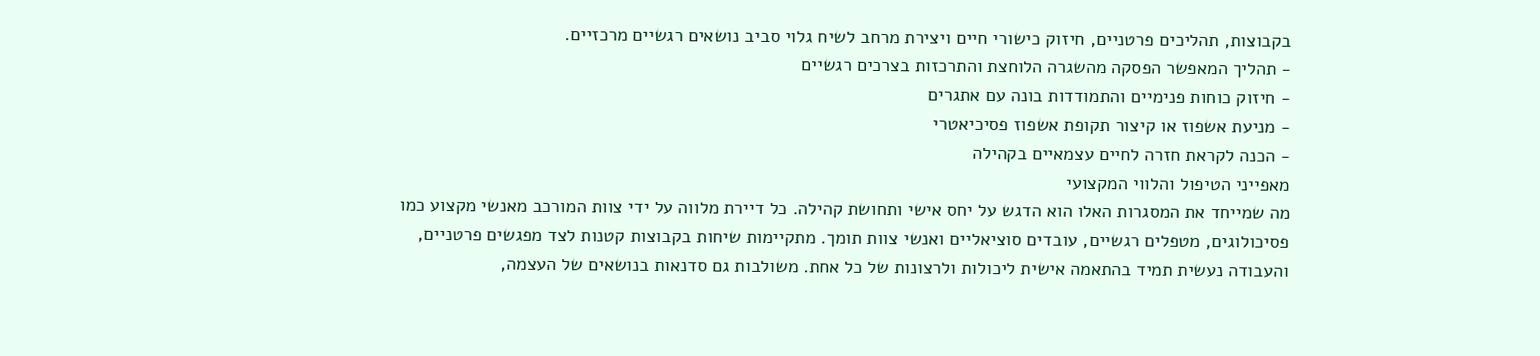בקבוצות, תהליכים פרטניים, חיזוק כישורי חיים ויצירת מרחב לשיח גלוי סביב נושאים רגשיים מרכזיים.
- תהליך המאפשר הפסקה מהשגרה הלוחצת והתרכזות בצרכים רגשיים
- חיזוק כוחות פנימיים והתמודדות בונה עם אתגרים
- מניעת אשפוז או קיצור תקופת אשפוז פסיכיאטרי
- הכנה לקראת חזרה לחיים עצמאיים בקהילה
מאפייני הטיפול והלווי המקצועי
מה שמייחד את המסגרות האלו הוא הדגש על יחס אישי ותחושת קהילה. כל דיירת מלווה על ידי צוות המורכב מאנשי מקצוע כמו פסיכולוגים, מטפלים רגשיים, עובדים סוציאליים ואנשי צוות תומך. מתקיימות שיחות בקבוצות קטנות לצד מפגשים פרטניים, והעבודה נעשית תמיד בהתאמה אישית ליכולות ולרצונות של כל אחת. משולבות גם סדנאות בנושאים של העצמה,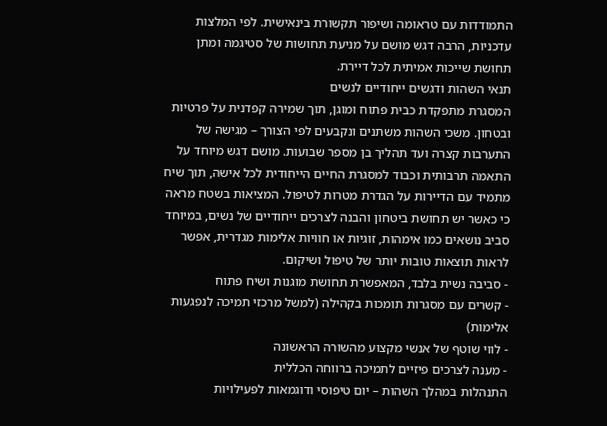התמודדות עם טראומה ושיפור תקשורת בינאישית. לפי המלצות עדכניות, הרבה דגש מושם על מניעת תחושות של סטיגמה ומתן תחושת שייכות אמיתית לכל דיירת.
תנאי השהות ודגשים ייחודיים לנשים
המסגרת מתפקדת כבית פתוח ומוגן, תוך שמירה קפדנית על פרטיות ובטחון. משכי השהות משתנים ונקבעים לפי הצורך – מגישה של התערבות קצרה ועד תהליך בן מספר שבועות. מושם דגש מיוחד על התאמה תרבותית וכבוד למסגרת החיים הייחודית לכל אישה, תוך שיח מתמיד עם הדיירות על הגדרת מטרות לטיפול. המציאות בשטח מראה כי כאשר יש תחושת ביטחון והבנה לצרכים ייחודיים של נשים, במיוחד סביב נושאים כמו אימהות, זוגיות או חוויות אלימות מגדרית, אפשר לראות תוצאות טובות יותר של טיפול ושיקום.
- סביבה נשית בלבד, המאפשרת תחושת מוגנות ושיח פתוח
- קשרים עם מסגרות תומכות בקהילה (למשל מרכזי תמיכה לנפגעות אלימות)
- לווי שוטף של אנשי מקצוע מהשורה הראשונה
- מענה לצרכים פיזיים לתמיכה ברווחה הכללית
התנהלות במהלך השהות – יום טיפוסי ודוגמאות לפעילויות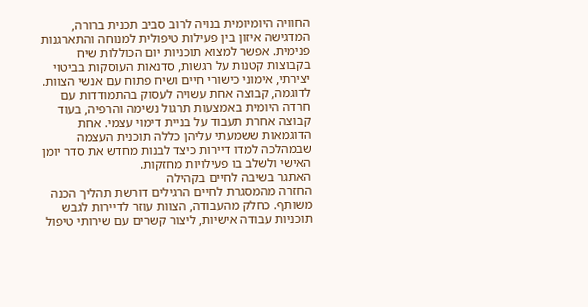החוויה היומיומית בנויה לרוב סביב תכנית ברורה, המדגישה איזון בין פעילות טיפולית למנוחה והתארגנות פנימית. אפשר למצוא תוכניות יום הכוללות שיח בקבוצות קטנות על רגשות, סדנאות העוסקות בביטוי יצירתי, אימוני כישורי חיים ושיח פתוח עם אנשי הצוות. לדוגמה, קבוצה אחת עשויה לעסוק בהתמודדות עם חרדה היומית באמצעות תרגול נשימה והרפיה, בעוד קבוצה אחרת תעבוד על בניית דימוי עצמי. אחת הדוגמאות ששמעתי עליהן כללה תוכנית העצמה שבמהלכה למדו דיירות כיצד לבנות מחדש את סדר יומן האישי ולשלב בו פעילויות מחזקות.
האתגר בשיבה לחיים בקהילה
החזרה מהמסגרת לחיים הרגילים דורשת תהליך הכנה משותף. כחלק מהעבודה, הצוות עוזר לדיירות לגבש תוכניות עבודה אישיות, ליצור קשרים עם שירותי טיפול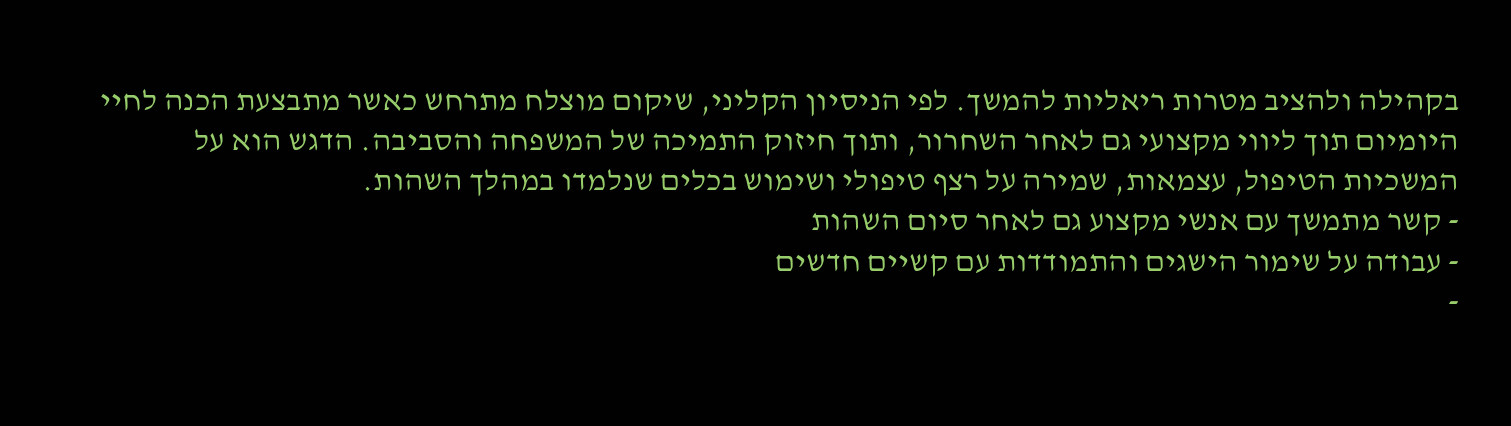בקהילה ולהציב מטרות ריאליות להמשך. לפי הניסיון הקליני, שיקום מוצלח מתרחש כאשר מתבצעת הכנה לחיי היומיום תוך ליווי מקצועי גם לאחר השחרור, ותוך חיזוק התמיכה של המשפחה והסביבה. הדגש הוא על המשכיות הטיפול, עצמאות, שמירה על רצף טיפולי ושימוש בכלים שנלמדו במהלך השהות.
- קשר מתמשך עם אנשי מקצוע גם לאחר סיום השהות
- עבודה על שימור הישגים והתמודדות עם קשיים חדשים
-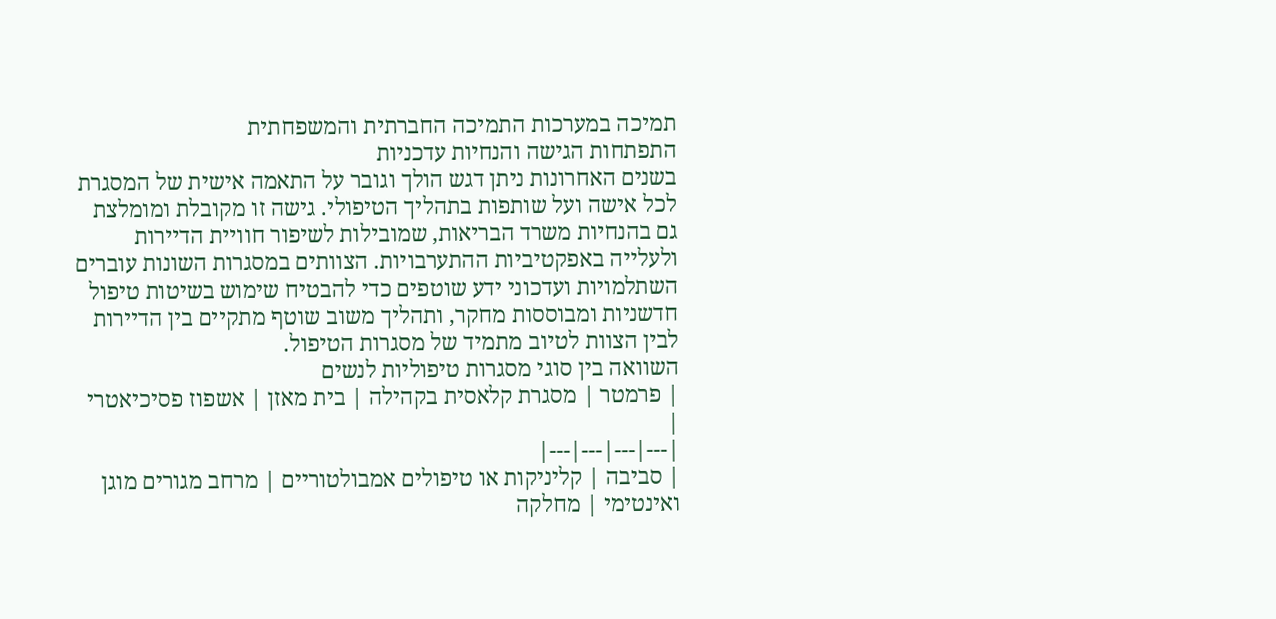תמיכה במערכות התמיכה החברתית והמשפחתית
התפתחות הגישה והנחיות עדכניות
בשנים האחרונות ניתן דגש הולך וגובר על התאמה אישית של המסגרת לכל אישה ועל שותפות בתהליך הטיפולי. גישה זו מקובלת ומומלצת גם בהנחיות משרד הבריאות, שמובילות לשיפור חוויית הדיירות ולעלייה באפקטיביות ההתערבויות. הצוותים במסגרות השונות עוברים השתלמויות ועדכוני ידע שוטפים כדי להבטיח שימוש בשיטות טיפול חדשניות ומבוססות מחקר, ותהליך משוב שוטף מתקיים בין הדיירות לבין הצוות לטיוב מתמיד של מסגרות הטיפול.
השוואה בין סוגי מסגרות טיפוליות לנשים
| פרמטר | מסגרת קלאסית בקהילה | בית מאזן | אשפוז פסיכיאטרי |
|---|---|---|---|
| סביבה | קליניקות או טיפולים אמבולטוריים | מרחב מגורים מוגן ואינטימי | מחלקה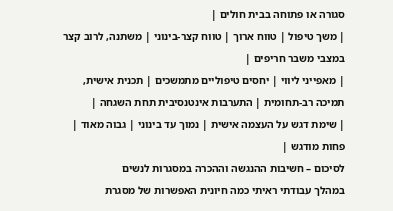סגורה או פתוחה בבית חולים |
| משך טיפול | טווח ארוך | טווח קצר-בינוני | משתנה, לרוב קצר במצבי משבר חריפים |
| מאפייני ליווי | יחסים טיפוליים מתמשכים | תכנית אישית, תמיכה רב-תחומית | התערבות אינטנסיבית תחת השגחה |
| שימת דגש על העצמה אישית | נמוך עד בינוני | גבוה מאוד | פחות מודגש |
לסיכום – חשיבות ההנגשה וההכרה במסגרות לנשים
במהלך עבודתי ראיתי כמה חיונית האפשרות של מסגרת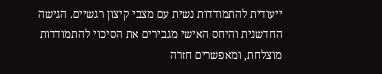ייעודית להתמודדות נשית עם מצבי קיצון רגשיים. הגישה החדשנית והיחס האישי מגבירים את הסיכוי להתמודדות מוצלחת, ומאפשרים חזרה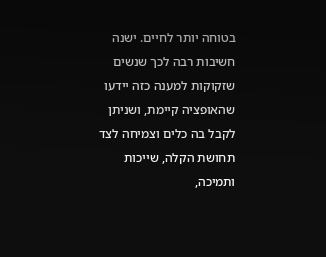בטוחה יותר לחיים. ישנה חשיבות רבה לכך שנשים שזקוקות למענה כזה יידעו שהאופציה קיימת, ושניתן לקבל בה כלים וצמיחה לצד תחושת הקלה, שייכות ותמיכה,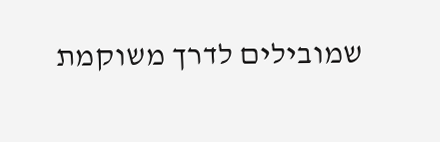שמובילים לדרך משוקמת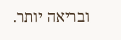ובריאה יותר.